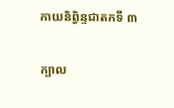កាយនិព្វិន្ទជាតកទី ៣

ក្បាល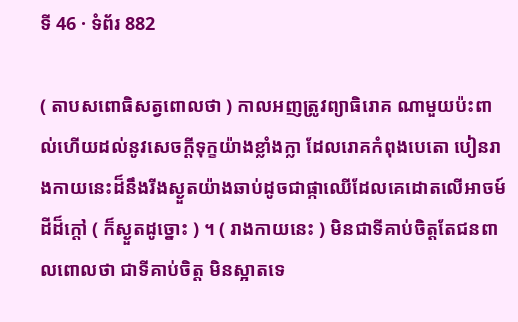ទី 46 · ទំព័រ 882

( តាបសពោធិសត្វពោលថា ) កាលអញត្រូវព្យាធិរោគ ណាមួយប៉ះពាល់ហើយដល់នូវសេចក្តីទុក្ខយ៉ាងខ្លាំងក្លា ដែលរោគកំពុងបេតោ បៀនរាងកាយនេះដ៏នឹងរីងស្ងួតយ៉ាងឆាប់ដូចជាផ្កាឈើដែលគេដោតលើអាចម៍ ដីដ៏ក្តៅ ( ក៏ស្ងួតដូច្នោះ ) ។ ( រាងកាយនេះ ) មិនជាទីគាប់ចិត្តតែជនពាលពោលថា ជាទីគាប់ចិត្ត មិនស្អាតទេ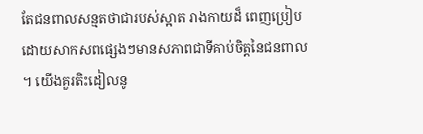តែជនពាលសន្មតថាជារបស់ស្អាត រាងកាយដ៏ ពេញប្រៀបដោយសាកសពផ្សេងៗមានសភាពជាទីគាប់ចិត្តនៃជនពាល ។ យើងគួរតិះដៀលនូ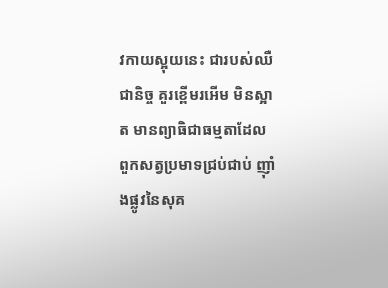វកាយស្អុយនេះ ជារបស់ឈឺជានិច្ច គួរខ្ពើមរអើម មិនស្អាត មានព្យាធិជាធម្មតាដែលពួកសត្វប្រមាទជ្រប់ជាប់ ញ៉ាំងផ្លូវនៃសុគ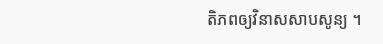តិភពឲ្យវិនាសសាបសូន្យ ។